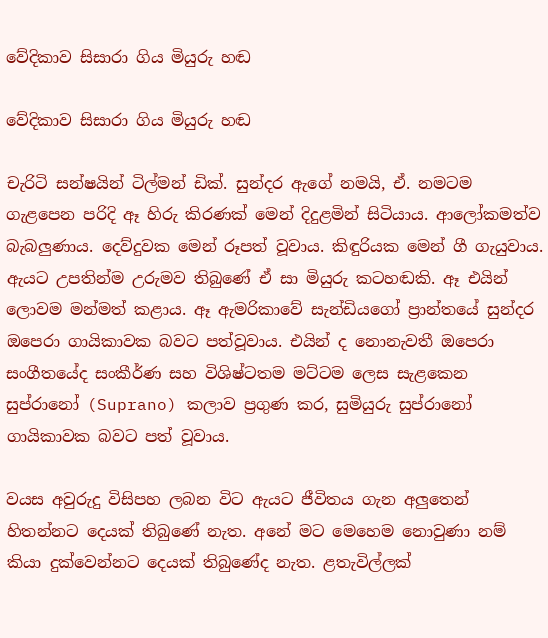වේදිකාව සිසාරා ගිය මියුරු හඬ

වේදිකාව සිසාරා ගිය මියුරු හඬ

චැරිටි සන්ෂයින් ටිල්මන් ඩික්. සුන්දර ඇගේ නමයි, ඒ. නමටම ගැළපෙන පරිදි ඈ හිරු කිරණක් මෙන් දිදුළමින් සිටියාය. ආලෝකමත්ව බැබලුණාය. දෙව්දුවක මෙන් රූපත් වූවාය. කිඳුරියක මෙන් ගී ගැයුවාය. ඇයට උපතින්ම උරුමව තිබුණේ ඒ සා මියුරු කටහඬකි. ඈ එයින් ලොවම මන්මත් කළාය. ඈ ඇමරිකාවේ සැන්ඩියගෝ ප්‍රාන්තයේ සුන්දර ඔපෙරා ගායිකාවක බවට පත්වූවාය. එයින් ද නොනැවතී ඔපෙරා සංගීතයේද සංකීර්ණ සහ විශිෂ්ටතම මට්ටම ලෙස සැළකෙන සුප්රානෝ (Suprano) කලාව ප්‍රගුණ කර, සුමියුරු සුප්රානෝ ගායිකාවක බවට පත් වූවාය.

වයස අවුරුදු විසිපහ ලබන විට ඇයට ජීවිතය ගැන අලුතෙන් හිතන්නට දෙයක් තිබුණේ නැත. අනේ මට මෙහෙම නොවුණා නම් කියා දුක්වෙන්නට දෙයක් තිබුණේද නැත. ළතැවිල්ලක්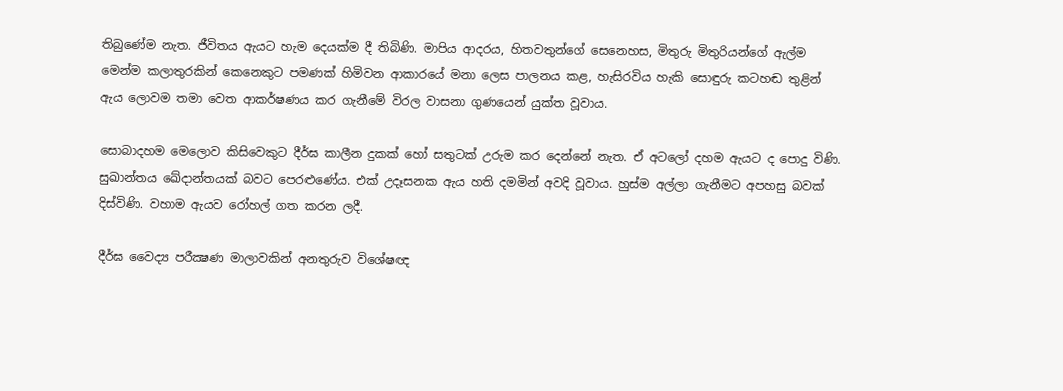තිබුණේම නැත. ජීවිතය ඇයට හැම දෙයක්ම දී තිබිණි. මාපිය ආදරය, හිතවතුන්ගේ සෙනෙහස, මිතුරු මිතුරියන්ගේ ඇල්ම මෙන්ම කලාතුරකින් කෙනෙකුට පමණක් හිමිවන ආකාරයේ මනා ලෙස පාලනය කළ, හැසිරවිය හැකි සොඳුරු කටහඬ තුළින් ඇය ලොවම තමා වෙත ආකර්ෂණය කර ගැනීමේ විරල වාසනා ගුණයෙන් යුක්ත වූවාය.

සොබාදහම මෙලොව කිසිවෙකුට දීර්ඝ කාලීන දුකක් හෝ සතුටක් උරුම කර දෙන්නේ නැත. ඒ අටලෝ දහම ඇයට ද පොදු විණි. සුඛාන්තය ඛේදාන්තයක් බවට පෙරළුණේය. එක් උදෑසනක ඇය හති දමමින් අවදි වූවාය. හුස්ම අල්ලා ගැනීමට අපහසු බවක් දිස්විණි. වහාම ඇයව රෝහල් ගත කරන ලදී.

දීර්ඝ වෛද්‍ය පරීක්‍ෂණ මාලාවකින් අනතුරුව විශේෂඥ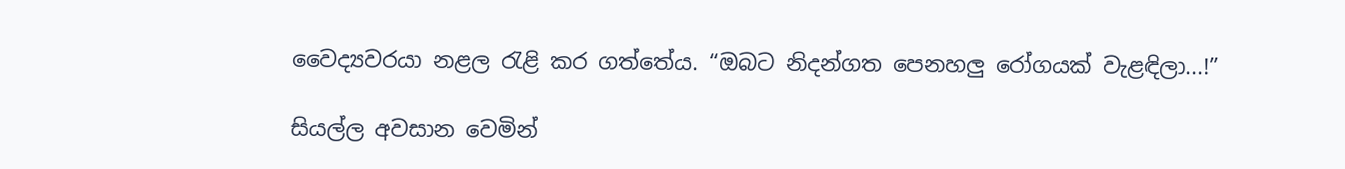වෛද්‍යවරයා නළල රැළි කර ගත්තේය. “ඔබට නිදන්ගත පෙනහලු රෝගයක් වැළඳිලා...!”

සියල්ල අවසාන වෙමින්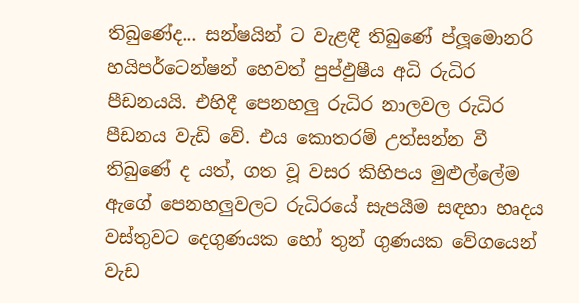තිබුණේද... සන්ෂයින් ට වැළඳී තිබුණේ ප්ලූමොනරි හයිපර්ටෙන්ෂන් හෙවත් පුප්ඵුෂීය අධි රුධිර පීඩනයයි. එහිදී පෙනහලු රුධිර නාලවල රුධිර පීඩනය වැඩි වේ. එය කොතරම් උත්සන්න වී තිබුණේ ද යත්, ගත වූ වසර කිහිපය මුළුල්ලේම ඇගේ පෙනහලුවලට රුධිරයේ සැපයීම සඳහා හෘදය වස්තුවට දෙගුණයක හෝ තුන් ගුණයක වේගයෙන් වැඩ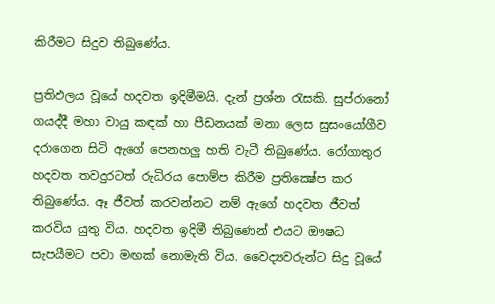කිරීමට සිදුව තිබුණේය.

ප්‍රතිඵලය වූයේ හදවත ඉදිමීමයි. දැන් ප්‍රශ්න රැසකි. සුප්රානෝ ගයද්දී මහා වායු කඳක් හා පීඩනයක් මනා ලෙස සුසංයෝගීව දරාගෙන සිටි ඇගේ පෙනහලු හති වැටී තිබුණේය. රෝගාතුර හදවත තවදුරටත් රුධිරය පොම්ප කිරීම ප්‍රතික්‍ෂේප කර තිබුණේය. ඈ ජීවත් කරවන්නට නම් ඇගේ හදවත ජීවත් කරවිය යුතු විය. හදවත ඉදිමී තිබුණෙන් එයට ඖෂධ සැපයීමට පවා මඟක් නොමැති විය. වෛද්‍යවරුන්ට සිදු වූයේ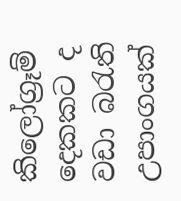කිලෝග්‍රෑම් දෙකකට ද වඩා බරැති උපාංගයක්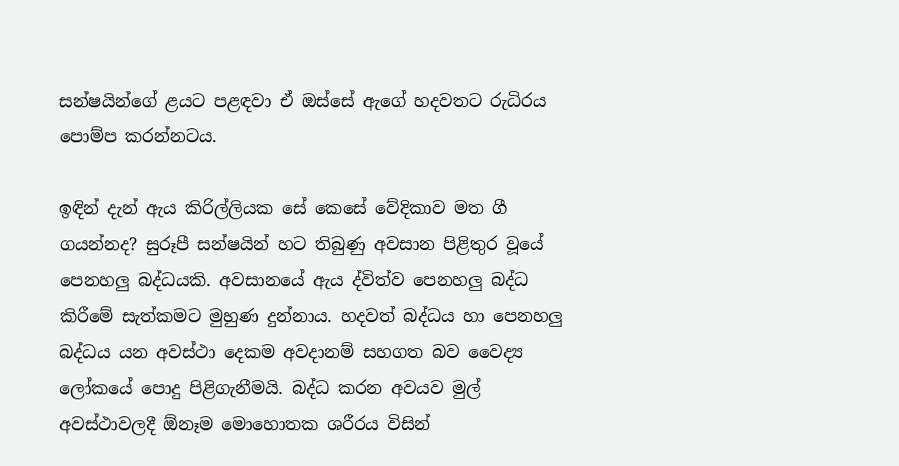සන්ෂයින්ගේ ළයට පළඳවා ඒ ඔස්සේ ඇගේ හදවතට රුධිරය පොම්ප කරන්නටය.

ඉඳින් දැන් ඇය කිරිල්ලියක සේ කෙසේ වේදිකාව මත ගී ගයන්නද? සුරූපී සන්ෂයින් හට තිබුණු අවසාන පිළිතුර වූයේ පෙනහලු බද්ධයකි. අවසානයේ ඇය ද්විත්ව පෙනහලු බද්ධ කිරීමේ සැත්කමට මුහුණ දුන්නාය. හදවත් බද්ධය හා පෙනහලු බද්ධය යන අවස්ථා දෙකම අවදානම් සහගත බව වෛද්‍ය ලෝකයේ පොදු පිළිගැනීමයි. බද්ධ කරන අවයව මුල් අවස්ථාවලදී ඕනෑම මොහොතක ශරීරය විසින්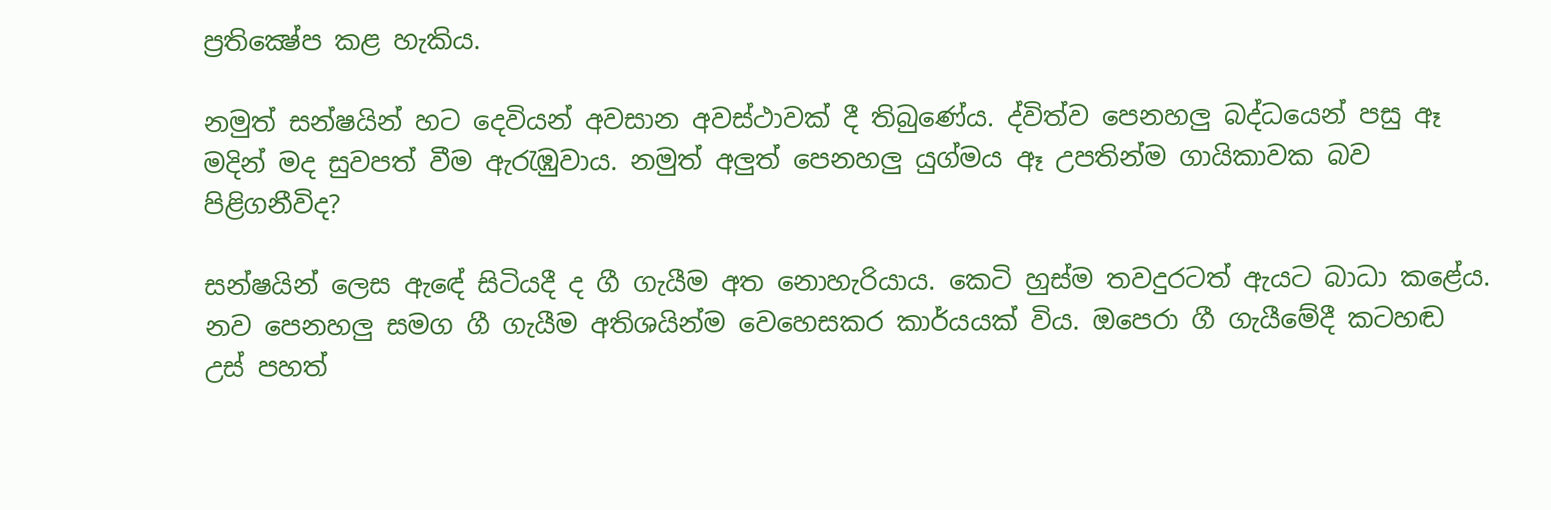ප්‍රතික්‍ෂේප කළ හැකිය.

නමුත් සන්ෂයින් හට දෙවියන් අවසාන අවස්ථාවක් දී තිබුණේය. ද්විත්ව පෙනහලු බද්ධයෙන් පසු ඈ මදින් මද සුවපත් වීම ඇරැඹුවාය. නමුත් අලුත් පෙනහලු යුග්මය ඈ උපතින්ම ගායිකාවක බව පිළිගනීවිද?

සන්ෂයින් ලෙස ඇඳේ සිටියදී ද ගී ගැයීම අත නොහැරියාය. කෙටි හුස්ම තවදුරටත් ඇයට බාධා කළේය. නව පෙනහලු සමග ගී ගැයීම අතිශයින්ම වෙහෙසකර කාර්යයක් විය. ඔපෙරා ගී ගැයීමේදී කටහඬ උස් පහත්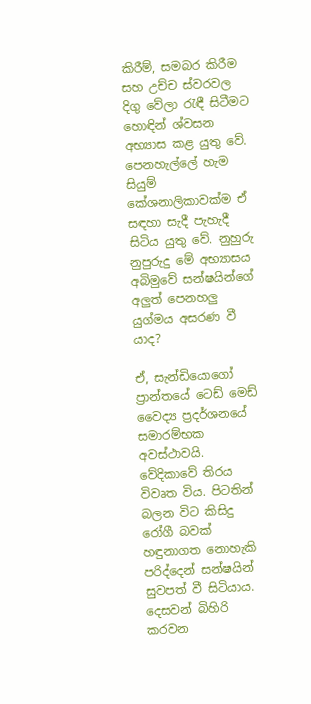කිරීම්, සමබර කිරීම සහ උච්ච ස්වරවල දිගු වේලා රැඳී සිටීමට හොඳින් ශ්වසන අභ්‍යාස කළ යුතු වේ. පෙනහැල්ලේ හැම සියුම් කේශනාලිකාවක්ම ඒ සඳහා සැදී පැහැදී සිටිය යුතු වේ. නුහුරු නුපුරුදු මේ අභ්‍යාසය අබිමුවේ සන්ෂයින්ගේ අලුත් පෙනහලු යුග්මය අසරණ වී යාද?

ඒ, සැන්ඩියොගෝ ප්‍රාන්තයේ ටෙඩ් මෙඩ් වෛද්‍ය ප්‍රදර්ශනයේ සමාරම්භක අවස්ථාවයි. වේදිකාවේ තිරය විවෘත විය. පිටතින් බලන විට කිසිදු රෝගී බවක් හඳුනාගත නොහැකි පරිද්දෙන් සන්ෂයින් සුවපත් වී සිටියාය. දෙසවන් බිහිරි කරවන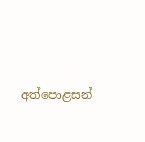අත්පොළසන්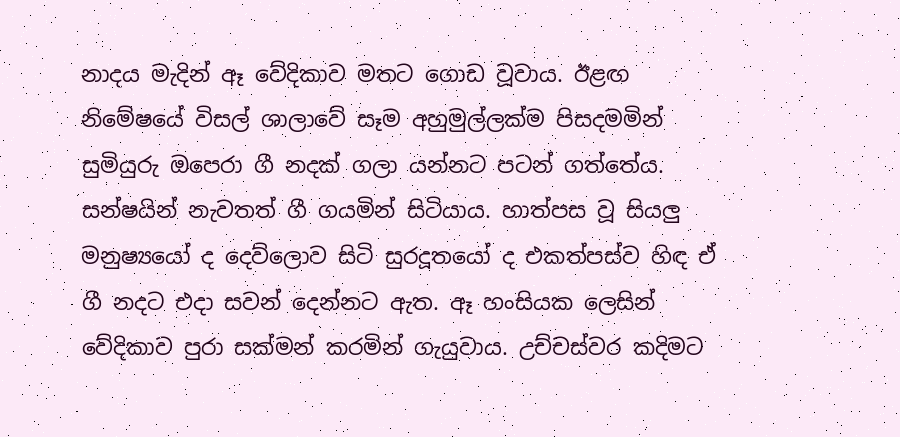නාදය මැදින් ඈ වේදිකාව මතට ගොඩ වූවාය. ඊළඟ නිමේෂයේ විසල් ශාලාවේ සෑම අහුමුල්ලක්ම පිසදමමින් සුමියුරු ඔපෙරා ගී නදක් ගලා යන්නට පටන් ගත්තේය. සන්ෂයින් නැවතත් ගී ගයමින් සිටියාය. හාත්පස වූ සියලු මනුෂ්‍යයෝ ද දෙව්ලොව සිටි සුරදූතයෝ ද එකත්පස්ව හිඳ ඒ ගී නදට එදා සවන් දෙන්නට ඇත. ඈ හංසියක ලෙසින් වේදිකාව පුරා සක්මන් කරමින් ගැයුවාය. උච්චස්වර කදිමට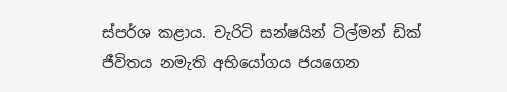ස්පර්ශ කළාය. චැරිටි සන්ෂයින් ටිල්මන් ඩික් ජීවිතය නමැති අභියෝගය ජයගෙන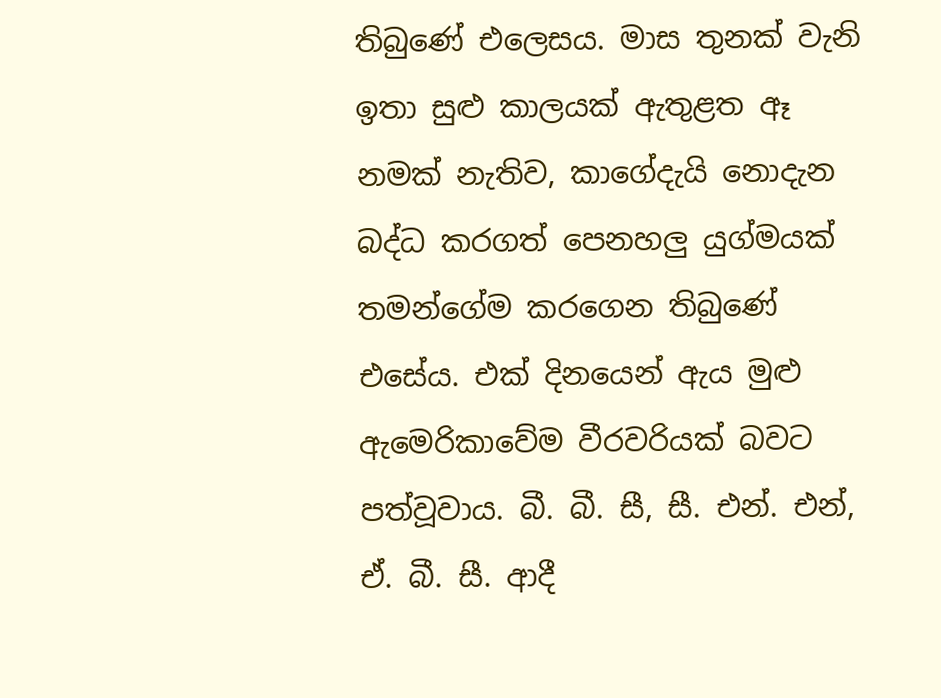තිබුණේ එලෙසය. මාස තුනක් වැනි ඉතා සුළු කාලයක් ඇතුළත ඈ නමක් නැතිව, කාගේදැයි නොදැන බද්ධ කරගත් පෙනහලු යුග්මයක් තමන්ගේම කරගෙන තිබුණේ එසේය. එක් දිනයෙන් ඇය මුළු ඇමෙරිකාවේම වීරවරියක් බවට පත්වූවාය. බී. බී. සී, සී. එන්. එන්, ඒ. බී. සී. ආදී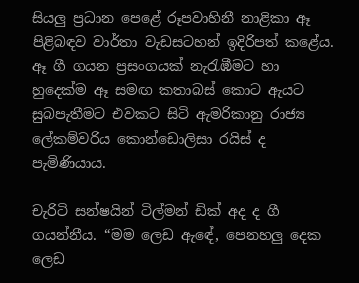සියලු ප්‍රධාන පෙළේ රූපවාහිනී නාළිකා ඈ පිළිබඳව වාර්තා වැඩසටහන් ඉදිරිපත් කළේය. ඈ ගී ගයන ප්‍රසංගයක් නැරැඹීමට හා හුදෙක්ම ඈ සමඟ කතාබස් කොට ඇයට සුබපැතීමට එවකට සිටි ඇමරිකානු රාජ්‍ය ලේකම්වරිය කොන්ඩොලිසා රයිස් ද පැමිණියාය.

චැරිටි සන්ෂයින් ටිල්මන් ඩික් අද ද ගී ගයන්නීය. “මම ලෙඩ ඇඳේ, පෙනහලු දෙක ලෙඩ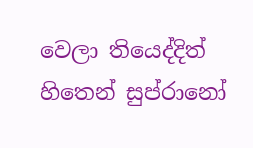වෙලා තියෙද්දිත් හිතෙන් සුප්රානෝ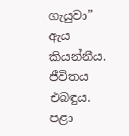ගැයුවා” ඇය කියන්නීය. ජීවිතය එබඳුය. පළා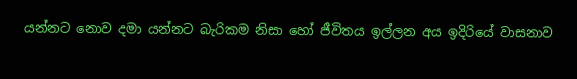යන්නට නොව දමා යන්නට බැරිකම නිසා හෝ ජීවිතය ඉල්ලන අය ඉදිරියේ වාසනාව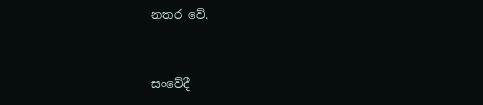නතර වේ.


සංවේදී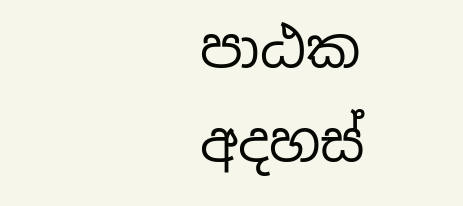පාඨක අදහස්